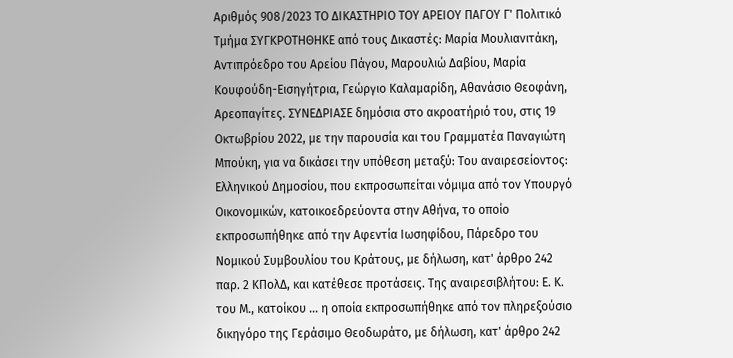Αριθμός 908/2023 ΤΟ ΔΙΚΑΣΤΗΡΙΟ ΤΟΥ ΑΡΕΙΟΥ ΠΑΓΟΥ Γ' Πολιτικό Τμήμα ΣΥΓΚΡΟΤΗΘΗΚΕ από τους Δικαστές: Μαρία Μουλιανιτάκη, Αντιπρόεδρο του Αρείου Πάγου, Μαρουλιώ Δαβίου, Μαρία Κουφούδη-Εισηγήτρια, Γεώργιο Καλαμαρίδη, Αθανάσιο Θεοφάνη, Αρεοπαγίτες. ΣΥΝΕΔΡΙΑΣΕ δημόσια στο ακροατήριό του, στις 19 Οκτωβρίου 2022, με την παρουσία και του Γραμματέα Παναγιώτη Μπούκη, για να δικάσει την υπόθεση μεταξύ: Του αναιρεσείοντος: Ελληνικού Δημοσίου, που εκπροσωπείται νόμιμα από τον Υπουργό Οικονομικών, κατοικοεδρεύοντα στην Αθήνα, το οποίο εκπροσωπήθηκε από την Αφεντία Ιωσηφίδου, Πάρεδρο του Νομικού Συμβουλίου του Κράτους, με δήλωση, κατ' άρθρο 242 παρ. 2 ΚΠολΔ, και κατέθεσε προτάσεις. Της αναιρεσιβλήτου: Ε. Κ. του Μ., κατοίκου ... η οποία εκπροσωπήθηκε από τον πληρεξούσιο δικηγόρο της Γεράσιμο Θεοδωράτο, με δήλωση, κατ' άρθρο 242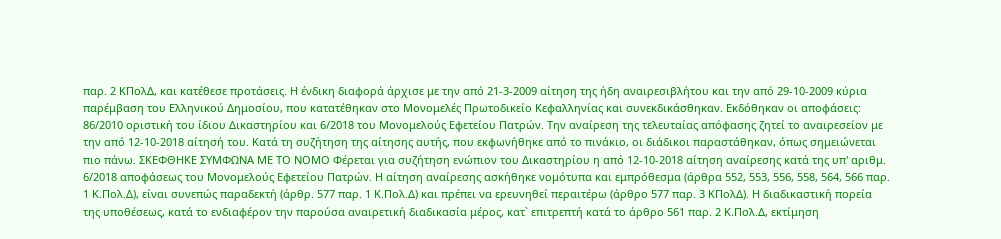παρ. 2 ΚΠολΔ, και κατέθεσε προτάσεις. Η ένδικη διαφορά άρχισε με την από 21-3-2009 αίτηση της ήδη αναιρεσιβλήτου και την από 29-10-2009 κύρια παρέμβαση του Ελληνικού Δημοσίου, που κατατέθηκαν στο Μονομελές Πρωτοδικείο Κεφαλληνίας και συνεκδικάσθηκαν. Εκδόθηκαν οι αποφάσεις: 86/2010 οριστική του ίδιου Δικαστηρίου και 6/2018 του Μονομελούς Εφετείου Πατρών. Την αναίρεση της τελευταίας απόφασης ζητεί το αναιρεσείον με την από 12-10-2018 αίτησή του. Κατά τη συζήτηση της αίτησης αυτής, που εκφωνήθηκε από το πινάκιο, οι διάδικοι παραστάθηκαν, όπως σημειώνεται πιο πάνω. ΣΚΕΦΘΗΚΕ ΣΥΜΦΩΝΑ ΜΕ ΤΟ ΝΟΜΟ Φέρεται για συζήτηση ενώπιον του Δικαστηρίου η από 12-10-2018 αίτηση αναίρεσης κατά της υπ' αριθμ. 6/2018 αποφάσεως του Μονομελούς Εφετείου Πατρών. Η αίτηση αναίρεσης ασκήθηκε νομότυπα και εμπρόθεσμα (άρθρα 552, 553, 556, 558, 564, 566 παρ. 1 Κ.Πολ.Δ), είναι συνεπώς παραδεκτή (άρθρ. 577 παρ. 1 Κ.Πολ.Δ) και πρέπει να ερευνηθεί περαιτέρω (άρθρο 577 παρ. 3 ΚΠολΔ). Η διαδικαστική πορεία της υποθέσεως, κατά το ενδιαφέρον την παρούσα αναιρετική διαδικασία μέρος, κατ` επιτρεπτή κατά το άρθρο 561 παρ. 2 Κ.Πολ.Δ, εκτίμηση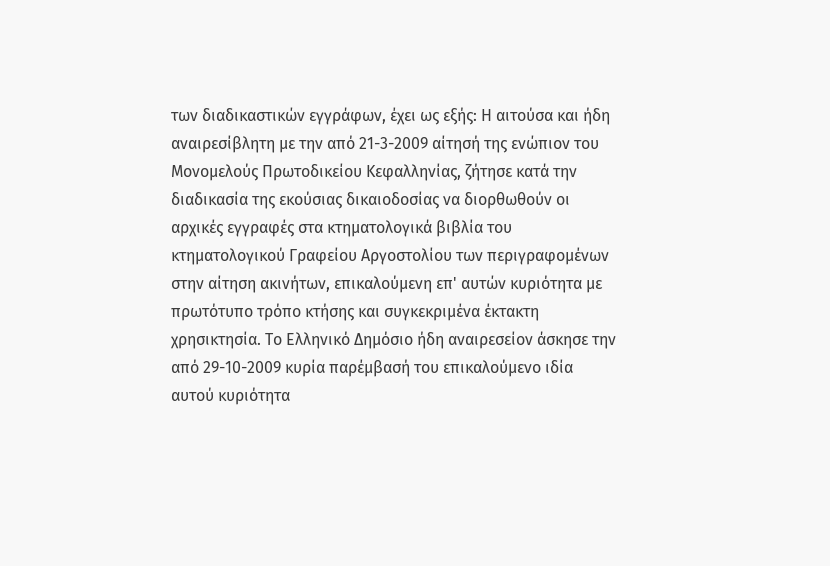των διαδικαστικών εγγράφων, έχει ως εξής: Η αιτούσα και ήδη αναιρεσίβλητη με την από 21-3-2009 αίτησή της ενώπιον του Μονομελούς Πρωτοδικείου Κεφαλληνίας, ζήτησε κατά την διαδικασία της εκούσιας δικαιοδοσίας να διορθωθούν οι αρχικές εγγραφές στα κτηματολογικά βιβλία του κτηματολογικού Γραφείου Αργοστολίου των περιγραφομένων στην αίτηση ακινήτων, επικαλούμενη επ' αυτών κυριότητα με πρωτότυπο τρόπο κτήσης και συγκεκριμένα έκτακτη χρησικτησία. Το Ελληνικό Δημόσιο ήδη αναιρεσείον άσκησε την από 29-10-2009 κυρία παρέμβασή του επικαλούμενο ιδία αυτού κυριότητα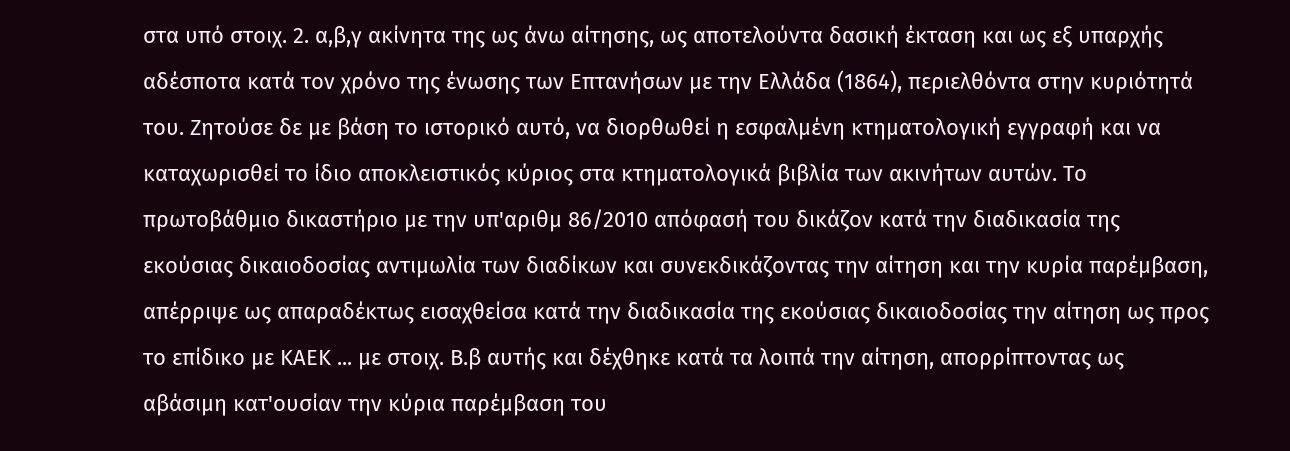στα υπό στοιχ. 2. α,β,γ ακίνητα της ως άνω αίτησης, ως αποτελούντα δασική έκταση και ως εξ υπαρχής αδέσποτα κατά τον χρόνο της ένωσης των Επτανήσων με την Ελλάδα (1864), περιελθόντα στην κυριότητά του. Ζητούσε δε με βάση το ιστορικό αυτό, να διορθωθεί η εσφαλμένη κτηματολογική εγγραφή και να καταχωρισθεί το ίδιο αποκλειστικός κύριος στα κτηματολογικά βιβλία των ακινήτων αυτών. Το πρωτοβάθμιο δικαστήριο με την υπ'αριθμ 86/2010 απόφασή του δικάζον κατά την διαδικασία της εκούσιας δικαιοδοσίας αντιμωλία των διαδίκων και συνεκδικάζοντας την αίτηση και την κυρία παρέμβαση, απέρριψε ως απαραδέκτως εισαχθείσα κατά την διαδικασία της εκούσιας δικαιοδοσίας την αίτηση ως προς το επίδικο με ΚΑΕΚ ... με στοιχ. Β.β αυτής και δέχθηκε κατά τα λοιπά την αίτηση, απορρίπτοντας ως αβάσιμη κατ'ουσίαν την κύρια παρέμβαση του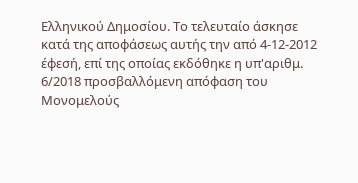Ελληνικού Δημοσίου. Το τελευταίο άσκησε κατά της αποφάσεως αυτής την από 4-12-2012 έφεσή, επί της οποίας εκδόθηκε η υπ'αριθμ. 6/2018 προσβαλλόμενη απόφαση του Μονομελούς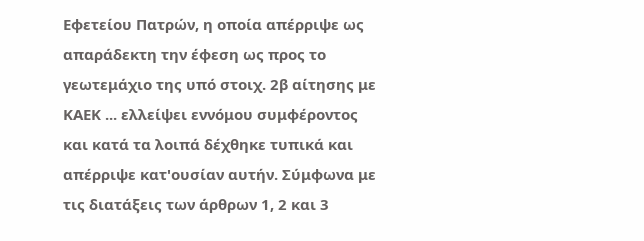Εφετείου Πατρών, η οποία απέρριψε ως απαράδεκτη την έφεση ως προς το γεωτεμάχιο της υπό στοιχ. 2β αίτησης με ΚΑΕΚ ... ελλείψει εννόμου συμφέροντος και κατά τα λοιπά δέχθηκε τυπικά και απέρριψε κατ'ουσίαν αυτήν. Σύμφωνα με τις διατάξεις των άρθρων 1, 2 και 3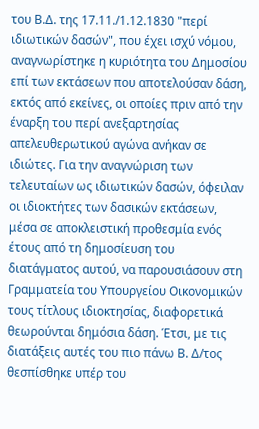του Β.Δ. της 17.11./1.12.1830 "περί ιδιωτικών δασών", που έχει ισχύ νόμου, αναγνωρίστηκε η κυριότητα του Δημοσίου επί των εκτάσεων που αποτελούσαν δάση, εκτός από εκείνες, οι οποίες πριν από την έναρξη του περί ανεξαρτησίας απελευθερωτικού αγώνα ανήκαν σε ιδιώτες. Για την αναγνώριση των τελευταίων ως ιδιωτικών δασών, όφειλαν οι ιδιοκτήτες των δασικών εκτάσεων, μέσα σε αποκλειστική προθεσμία ενός έτους από τη δημοσίευση του διατάγματος αυτού, να παρουσιάσουν στη Γραμματεία του Υπουργείου Οικονομικών τους τίτλους ιδιοκτησίας, διαφορετικά θεωρούνται δημόσια δάση. Έτσι, με τις διατάξεις αυτές του πιο πάνω Β. Δ/τος θεσπίσθηκε υπέρ του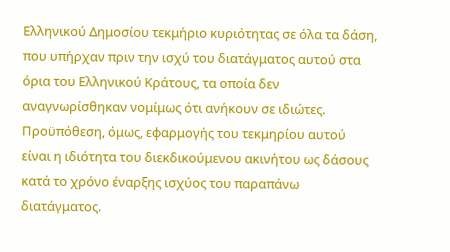Ελληνικού Δημοσίου τεκμήριο κυριότητας σε όλα τα δάση, που υπήρχαν πριν την ισχύ του διατάγματος αυτού στα όρια του Ελληνικού Κράτους, τα οποία δεν αναγνωρίσθηκαν νομίμως ότι ανήκουν σε ιδιώτες. Προϋπόθεση, όμως, εφαρμογής του τεκμηρίου αυτού είναι η ιδιότητα του διεκδικούμενου ακινήτου ως δάσους κατά το χρόνο έναρξης ισχύος του παραπάνω διατάγματος.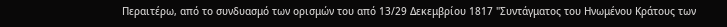Περαιτέρω, από το συνδυασμό των ορισμών του από 13/29 Δεκεμβρίου 1817 "Συντάγματος του Ηνωμένου Κράτους των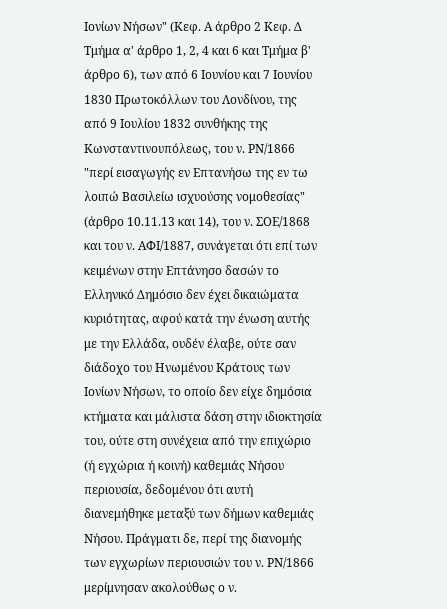Ιονίων Νήσων" (Κεφ. Α άρθρο 2 Κεφ. Δ Τμήμα α' άρθρο 1, 2, 4 και 6 και Τμήμα β' άρθρο 6), των από 6 Ιουνίου και 7 Ιουνίου 1830 Πρωτοκόλλων του Λονδίνου, της από 9 Ιουλίου 1832 συνθήκης της Κωνσταντινουπόλεως, του ν. ΡΝ/1866 "περί εισαγωγής εν Επτανήσω της εν τω λοιπώ Βασιλείω ισχυούσης νομοθεσίας" (άρθρο 10.11.13 και 14), του ν. ΣΟΕ/1868 και του ν. ΑΦΙ/1887, συνάγεται ότι επί των κειμένων στην Επτάνησο δασών το Ελληνικό Δημόσιο δεν έχει δικαιώματα κυριότητας, αφού κατά την ένωση αυτής με την Ελλάδα, ουδέν έλαβε, ούτε σαν διάδοχο του Ηνωμένου Κράτους των Ιονίων Νήσων, το οποίο δεν είχε δημόσια κτήματα και μάλιστα δάση στην ιδιοκτησία του, ούτε στη συνέχεια από την επιχώριο (ή εγχώρια ή κοινή) καθεμιάς Νήσου περιουσία, δεδομένου ότι αυτή διανεμήθηκε μεταξύ των δήμων καθεμιάς Νήσου. Πράγματι δε, περί της διανομής των εγχωρίων περιουσιών του ν. ΡΝ/1866 μερίμνησαν ακολούθως ο ν.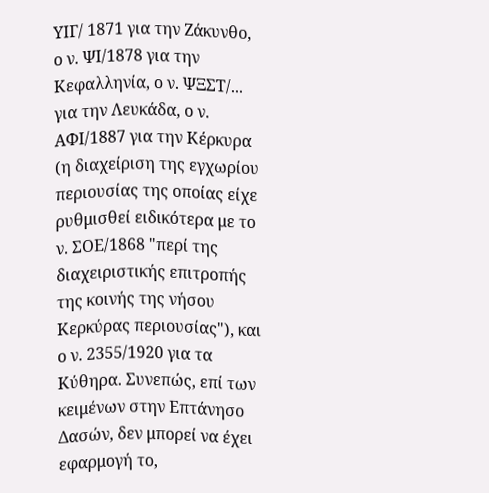ΥΙΓ/ 1871 για την Ζάκυνθο, ο ν. ΨΙ/1878 για την Κεφαλληνία, ο ν. ΨΞΣΤ/... για την Λευκάδα, ο ν. ΑΦΙ/1887 για την Κέρκυρα (η διαχείριση της εγχωρίου περιουσίας της οποίας είχε ρυθμισθεί ειδικότερα με το ν. ΣΟΕ/1868 "περί της διαχειριστικής επιτροπής της κοινής της νήσου Κερκύρας περιουσίας"), και ο ν. 2355/1920 για τα Κύθηρα. Συνεπώς, επί των κειμένων στην Επτάνησο Δασών, δεν μπορεί να έχει εφαρμογή το,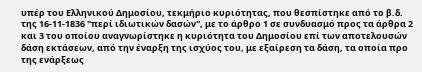υπέρ του Ελληνικού Δημοσίου, τεκμήριο κυριότητας, που θεσπίστηκε από το β.δ. της 16-11-1836 "περί ιδιωτικών δασών", με το άρθρο 1 σε συνδυασμό προς τα άρθρα 2 και 3 του οποίου αναγνωρίστηκε η κυριότητα του Δημοσίου επί των αποτελουσών δάση εκτάσεων, από την έναρξη της ισχύος του, με εξαίρεση τα δάση, τα οποία προ της ενάρξεως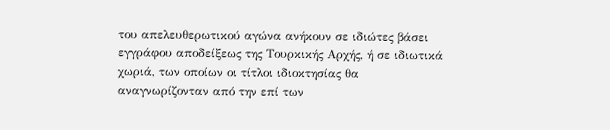του απελευθερωτικού αγώνα ανήκουν σε ιδιώτες βάσει εγγράφου αποδείξεως της Τουρκικής Αρχής, ή σε ιδιωτικά χωριά, των οποίων οι τίτλοι ιδιοκτησίας θα αναγνωρίζονταν από την επί των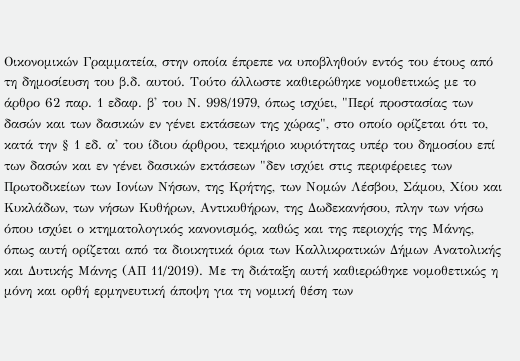Οικονομικών Γραμματεία, στην οποία έπρεπε να υποβληθούν εντός του έτους από τη δημοσίευση του β.δ. αυτού. Τούτο άλλωστε καθιερώθηκε νομοθετικώς με το άρθρο 62 παρ. 1 εδαφ. β' του Ν. 998/1979, όπως ισχύει, "Περί προστασίας των δασών και των δασικών εν γένει εκτάσεων της χώρας", στο οποίο ορίζεται ότι το, κατά την § 1 εδ. α' του ίδιου άρθρου, τεκμήριο κυριότητας υπέρ του δημοσίου επί των δασών και εν γένει δασικών εκτάσεων "δεν ισχύει στις περιφέρειες των Πρωτοδικείων των Ιονίων Νήσων, της Κρήτης, των Νομών Λέσβου, Σάμου, Χίου και Κυκλάδων, των νήσων Κυθήρων, Αντικυθήρων, της Δωδεκανήσου, πλην των νήσω όπου ισχύει ο κτηματολογικός κανονισμός, καθώς και της περιοχής της Μάνης, όπως αυτή ορίζεται από τα διοικητικά όρια των Καλλικρατικών Δήμων Ανατολικής και Δυτικής Μάνης (ΑΠ 11/2019). Με τη διάταξη αυτή καθιερώθηκε νομοθετικώς η μόνη και ορθή ερμηνευτική άποψη για τη νομική θέση των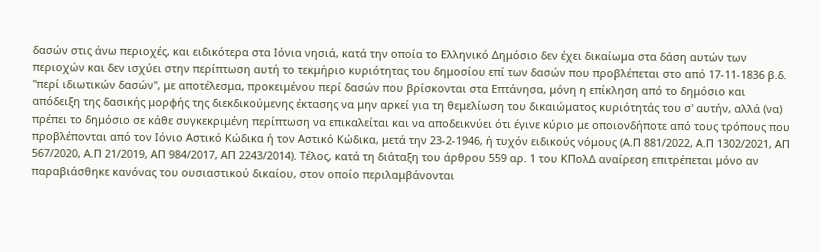δασών στις άνω περιοχές, και ειδικότερα στα Ιόνια νησιά, κατά την οποία το Ελληνικό Δημόσιο δεν έχει δικαίωμα στα δάση αυτών των περιοχών και δεν ισχύει στην περίπτωση αυτή το τεκμήριο κυριότητας του δημοσίου επί των δασών που προβλέπεται στο από 17-11-1836 β.δ. "περί ιδιωτικών δασών", με αποτέλεσμα, προκειμένου περί δασών που βρίσκονται στα Επτάνησα, μόνη η επίκληση από το δημόσιο και απόδειξη της δασικής μορφής της διεκδικούμενης έκτασης να μην αρκεί για τη θεμελίωση του δικαιώματος κυριότητάς του σ' αυτήν, αλλά (να) πρέπει το δημόσιο σε κάθε συγκεκριμένη περίπτωση να επικαλείται και να αποδεικνύει ότι έγινε κύριο με οποιονδήποτε από τους τρόπους που προβλέπονται από τον Ιόνιο Αστικό Κώδικα ή τον Αστικό Κώδικα, μετά την 23-2-1946, ή τυχόν ειδικούς νόμους (Α.Π 881/2022, Α.Π 1302/2021, ΑΠ 567/2020, Α.Π 21/2019, ΑΠ 984/2017, ΑΠ 2243/2014). Τέλος, κατά τη διάταξη του άρθρου 559 αρ. 1 του ΚΠολΔ αναίρεση επιτρέπεται μόνο αν παραβιάσθηκε κανόνας του ουσιαστικού δικαίου, στον οποίο περιλαμβάνονται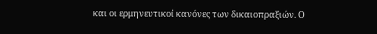και οι ερμηνευτικοί κανόνες των δικαιοπραξιών. Ο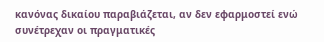κανόνας δικαίου παραβιάζεται, αν δεν εφαρμοστεί ενώ συνέτρεχαν οι πραγματικές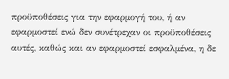προϋποθέσεις για την εφαρμογή του, ή αν εφαρμοστεί ενώ δεν συνέτρεχαν οι προϋποθέσεις αυτές, καθώς και αν εφαρμοστεί εσφαλμένα, η δε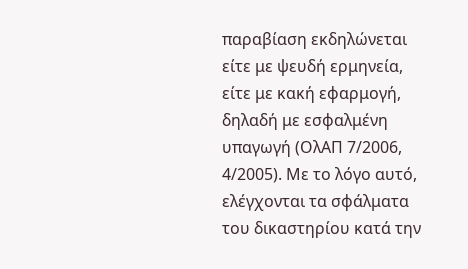παραβίαση εκδηλώνεται είτε με ψευδή ερμηνεία, είτε με κακή εφαρμογή, δηλαδή με εσφαλμένη υπαγωγή (ΟλΑΠ 7/2006, 4/2005). Με το λόγο αυτό, ελέγχονται τα σφάλματα του δικαστηρίου κατά την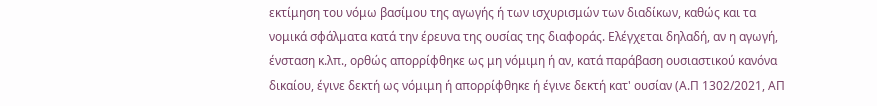εκτίμηση του νόμω βασίμου της αγωγής ή των ισχυρισμών των διαδίκων, καθώς και τα νομικά σφάλματα κατά την έρευνα της ουσίας της διαφοράς. Ελέγχεται δηλαδή, αν η αγωγή, ένσταση κ.λπ., ορθώς απορρίφθηκε ως μη νόμιμη ή αν, κατά παράβαση ουσιαστικού κανόνα δικαίου, έγινε δεκτή ως νόμιμη ή απορρίφθηκε ή έγινε δεκτή κατ' ουσίαν (Α.Π 1302/2021, ΑΠ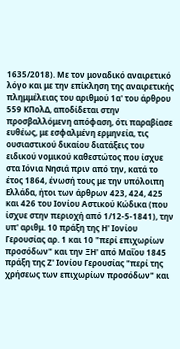1635/2018). Με τον μοναδικό αναιρετικό λόγο και με την επίκληση της αναιρετικής πλημμέλειας του αριθμού 1α' του άρθρου 559 ΚΠολΔ, αποδίδεται στην προσβαλλόμενη απόφαση, ότι παραβίασε ευθέως, με εσφαλμένη ερμηνεία, τις ουσιαστικού δικαίου διατάξεις του ειδικού νομικού καθεστώτος που ίσχυε στα Ιόνια Νησιά πριν από την, κατά το έτος 1864, ένωσή τους με την υπόλοιπη Ελλάδα, ήτοι των άρθρων 423, 424, 425 και 426 του Ιονίου Αστικού Κώδικα (που ίσχυε στην περιοχή από 1/12-5-1841), την υπ' αριθμ. 10 πράξη της Η' Ιονίου Γερουσίας αρ. 1 και 10 "περί επιχωρίων προσόδων" και την ΞΗ' από Μαΐου 1845 πράξη της Ζ' Ιονίου Γερουσίας "περί της χρήσεως των επιχωρίων προσόδων" και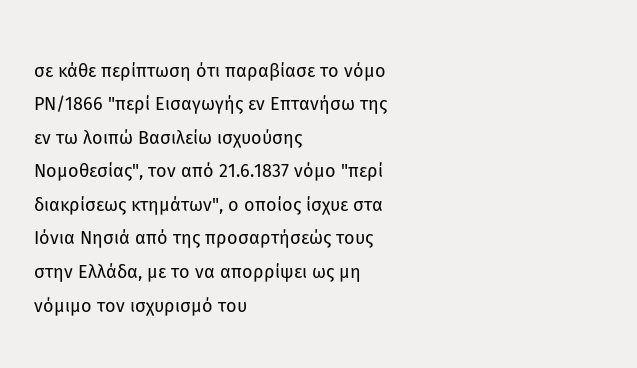σε κάθε περίπτωση ότι παραβίασε το νόμο ΡΝ/1866 "περί Εισαγωγής εν Επτανήσω της εν τω λοιπώ Βασιλείω ισχυούσης Νομοθεσίας", τον από 21.6.1837 νόμο "περί διακρίσεως κτημάτων", ο οποίος ίσχυε στα Ιόνια Νησιά από της προσαρτήσεώς τους στην Ελλάδα, με το να απορρίψει ως μη νόμιμο τον ισχυρισμό του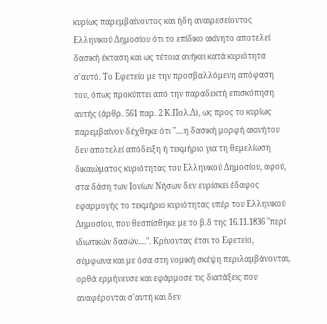κυρίως παρεμβαίνοντος και ήδη αναιρεσείοντος Ελληνικού Δημοσίου ότι το επίδικο ακίνητο αποτελεί δασική έκταση και ως τέτοια ανήκει κατά κυριότητα σ'αυτό. Το Εφετείο με την προσβαλλόμενη απόφαση του, όπως προκύπτει από την παραδεκτή επισκόπηση αυτής (άρθρ. 561 παρ. 2 Κ.Πολ.Δ), ως προς το κυρίως παρεμβαίνον δέχθηκε ότι "....η δασική μορφή ακινήτου δεν αποτελεί απόδειξη ή τεκμήριο για τη θεμελίωση δικαιώματος κυριότητας του Ελληνικού Δημοσίου, αφού, στα δάση των Ιονίων Νήσων δεν ευρίσκει έδαφος εφαρμογής το τεκμήριο κυριότητας υπέρ του Ελληνικού Δημοσίου, που θεσπίσθηκε με το β.δ της 16.11.1836 "περί ιδιωτικών δασών....". Κρίνοντας έτσι το Εφετείο, σύμφωνα και με όσα στη νομική σκέψη περιλαμβάνονται, ορθά ερμήνευσε και εφάρμοσε τις διατάξεις που αναφέρονται σ'αυτή και δεν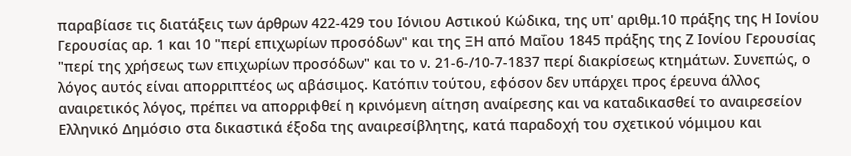παραβίασε τις διατάξεις των άρθρων 422-429 του Ιόνιου Αστικού Κώδικα, της υπ' αριθμ.10 πράξης της Η Ιονίου Γερουσίας αρ. 1 και 10 "περί επιχωρίων προσόδων" και της ΞΗ από Μαΐου 1845 πράξης της Ζ Ιονίου Γερουσίας "περί της χρήσεως των επιχωρίων προσόδων" και το ν. 21-6-/10-7-1837 περί διακρίσεως κτημάτων. Συνεπώς, ο λόγος αυτός είναι απορριπτέος ως αβάσιμος. Κατόπιν τούτου, εφόσον δεν υπάρχει προς έρευνα άλλος αναιρετικός λόγος, πρέπει να απορριφθεί η κρινόμενη αίτηση αναίρεσης και να καταδικασθεί το αναιρεσείον Ελληνικό Δημόσιο στα δικαστικά έξοδα της αναιρεσίβλητης, κατά παραδοχή του σχετικού νόμιμου και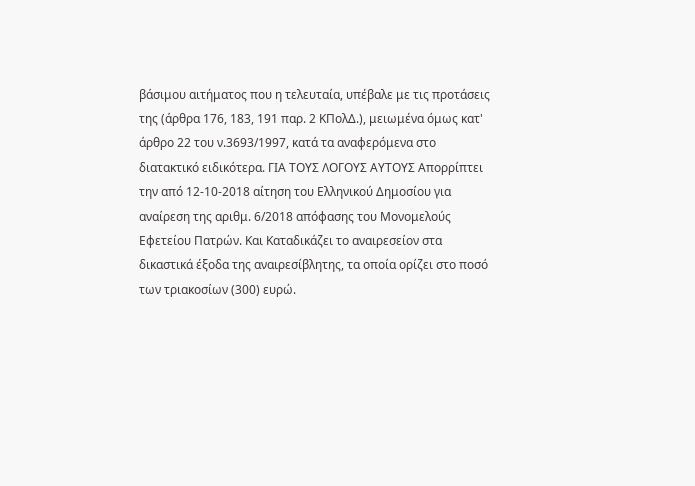βάσιμου αιτήματος που η τελευταία, υπέβαλε με τις προτάσεις της (άρθρα 176, 183, 191 παρ. 2 ΚΠολΔ.), μειωμένα όμως κατ' άρθρο 22 του ν.3693/1997, κατά τα αναφερόμενα στο διατακτικό ειδικότερα. ΓΙΑ ΤΟΥΣ ΛΟΓΟΥΣ ΑΥΤΟΥΣ Απορρίπτει την από 12-10-2018 αίτηση του Ελληνικού Δημοσίου για αναίρεση της αριθμ. 6/2018 απόφασης του Μονομελούς Εφετείου Πατρών. Και Καταδικάζει το αναιρεσείον στα δικαστικά έξοδα της αναιρεσίβλητης, τα οποία ορίζει στο ποσό των τριακοσίων (300) ευρώ.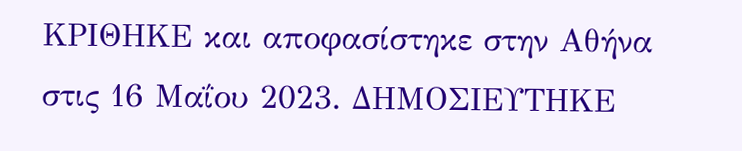ΚΡΙΘΗΚΕ και αποφασίστηκε στην Αθήνα στις 16 Μαΐου 2023. ΔΗΜΟΣΙΕΥΤΗΚΕ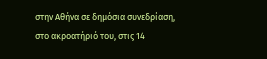στην Αθήνα σε δημόσια συνεδρίαση, στο ακροατήριό του, στις 14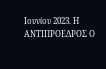Ιουνίου 2023. Η ΑΝΤΙΠΡΟΕΔΡΟΣ Ο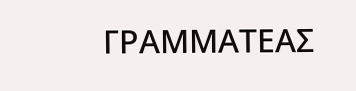ΓΡΑΜΜΑΤΕΑΣ